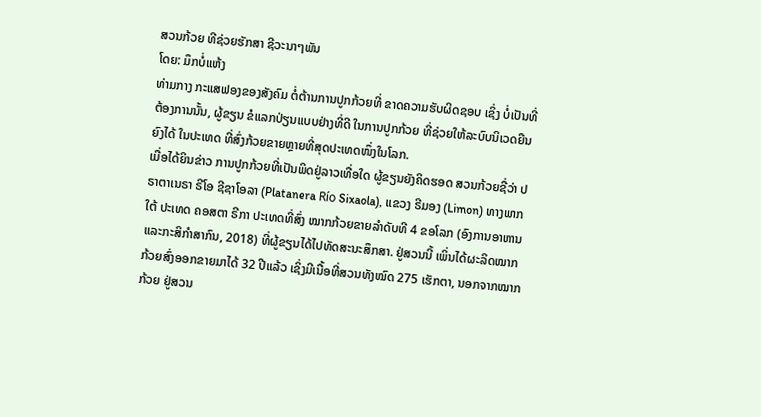ສວນກ້ວຍ ທີຊ່ວຍຮັກສາ ຊີວະນາໆພັນ
ໂດຍ: ມຶກບໍ່ແຫ້ງ
ທ່າມກາງ ກະແສຟອງຂອງສັງຄົມ ຕໍ່ຕ້ານການປູກກ້ວຍທີ່ ຂາດຄວາມຮັບຜິດຊອບ ເຊິ່ງ ບໍ່ເປັນທີ່ຕ້ອງການນັ້ນ, ຜູ້ຂຽນ ຂໍແລກປ່ຽນແບບຢ່າງທີ່ດີ ໃນການປູກກ້ວຍ ທີ່ຊ່ວຍໃຫ້ລະບົບນິເວດຍືນຍົງໄດ້ ໃນປະເທດ ທີ່ສົ່ງກ້ວຍຂາຍຫຼາຍທີ່ສຸດປະເທດໜຶ່ງໃນໂລກ.
ເມື່ອໄດ້ຍິນຂ່າວ ການປູກກ້ວຍທີ່ເປັນພິດຢູ່ລາວເທື່ອໃດ ຜູ້ຂຽນຍັງຄິດຮອດ ສວນກ້ວຍຊື່ວ່າ ປຣາຕາເນຣາ ຣີໂອ ຊີຊາໂອລາ (Platanera Río Sixaola), ແຂວງ ຣີມອງ (Limon) ທາງພາກໃຕ້ ປະເທດ ຄອສຕາ ຣີກາ ປະເທດທີ່ສົ່ງ ໝາກກ້ວຍຂາຍລຳດັບທີ 4 ຂອໂລກ (ອົງການອາຫານ ແລະກະສິກຳສາກົນ, 2018) ທີ່ຜູ້ຂຽນໄດ້ໄປທັດສະນະສຶກສາ. ຢູ່ສວນນີ້ ເພິ່ນໄດ້ຜະລິດໝາກກ້ວຍສົ່ງອອກຂາຍມາໄດ້ 32 ປີແລ້ວ ເຊິ່ງມີເນື້ອທີ່ສວນທັງໝົດ 275 ເຮັກຕາ, ນອກຈາກໝາກກ້ວຍ ຢູ່ສວນ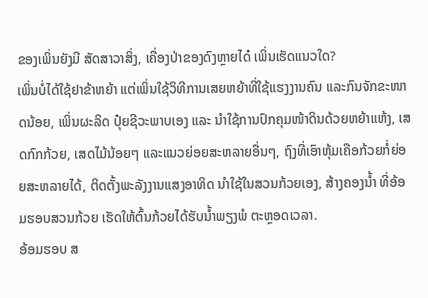ຂອງເພິ່ນຍັງມີ ສັດສາວາສິ່ງ, ເຄື່ອງປ່າຂອງດົງຫຼາຍໄດ໋ ເພິ່ນເຮັດແນວໃດ?
ເພິ່ນບໍ່ໄດ້ໃຊ້ຢາຂ້າຫຍ້າ ແຕ່ເພິ່ນໃຊ້ວິທີການເສຍຫຍ້າທີ່ໃຊ້ແຮງງານຄົນ ແລະກົນຈັກຂະໜາດນ້ອຍ, ເພິ່ນຜະລິດ ປຸ໋ຍຊີວະພາບເອງ ແລະ ນຳໃຊ້ການປົກຄຸມໜ້າດິນດ້ວຍຫຍ້າແຫ້ງ, ເສດກົກກ້ວຍ, ເສດໄມ້ນ້ອຍໆ ແລະແນວຍ່ອຍສະຫລາຍອື່ນໆ, ຖົງທີ່ເອົາຫຸ້ມເຄືອກ້ວຍກໍ່ຍ່ອຍສະຫລາຍໄດ້, ຕິດຕັ້ງພະລັງງານແສງອາທິດ ນຳໃຊ້ໃນສວນກ້ວຍເອງ, ສ້າງຄອງນ້ຳ ທີ່ອ້ອມຮອບສວນກ້ວຍ ເຮັດໃຫ້ຕົ້ນກ້ວຍໄດ້ຮັບນ້ຳພຽງພໍ ຕະຫຼອດເວລາ.
ອ້ອມຮອບ ສ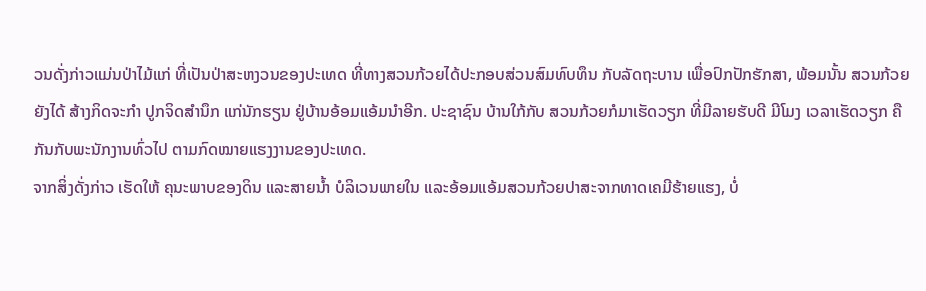ວນດັ່ງກ່າວແມ່ນປ່າໄມ້ແກ່ ທີ່ເປັນປ່າສະຫງວນຂອງປະເທດ ທີ່ທາງສວນກ້ວຍໄດ້ປະກອບສ່ວນສົມທົບທຶນ ກັບລັດຖະບານ ເພື່ອປົກປັກຮັກສາ, ພ້ອມນັ້ນ ສວນກ້ວຍຍັງໄດ້ ສ້າງກິດຈະກຳ ປູກຈິດສຳນຶກ ແກ່ນັກຮຽນ ຢູ່ບ້ານອ້ອມແອ້ມນຳອີກ. ປະຊາຊົນ ບ້ານໃກ້ກັບ ສວນກ້ວຍກໍມາເຮັດວຽກ ທີ່ມີລາຍຮັບດີ ມີໂມງ ເວລາເຮັດວຽກ ຄືກັນກັບພະນັກງານທົ່ວໄປ ຕາມກົດໝາຍແຮງງານຂອງປະເທດ.
ຈາກສິ່ງດັ່ງກ່າວ ເຮັດໃຫ້ ຄຸນະພາບຂອງດິນ ແລະສາຍນ້ຳ ບໍລິເວນພາຍໃນ ແລະອ້ອມແອ້ມສວນກ້ວຍປາສະຈາກທາດເຄມີຮ້າຍແຮງ, ບໍ່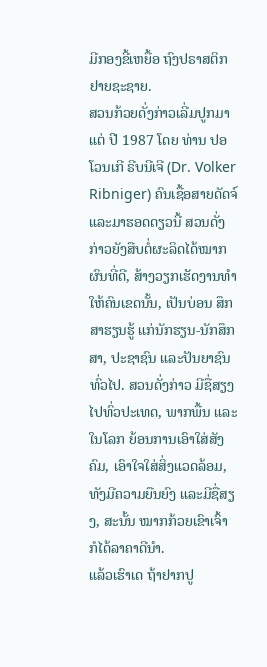ມີກອງຂີ້ເຫຍື້ອ ຖົງປຣາສຕິກ ຢາຍຊະຊາຍ.
ສວນກ້ວຍດັ່ງກ່າວເລີ່ມປູກມາແຕ່ ປີ 1987 ໂດຍ ທ່ານ ປອ ໂວນເກີ ຣີບນີເຈີ (Dr. Volker Ribniger) ຄົນເຊື້ອສາຍດັດຈ໌ ແລະມາຮອດດຽວນີ້ ສວນດັ່ງກ່າວຍັງສືບຕໍ່ຜະລິດໄດ້ໝາກຜົນທີ່ດີ, ສ້າງວຽກເຮັດງານທຳໃຫ້ຄົນເຂດນັ້ນ, ເປັນບ່ອນ ສຶກສາຮຽນຮູ້ ແກ່ນັກຮຽນ-ນັກສຶກສາ, ປະຊາຊົນ ແລະປັນຍາຊົນທົ່ວໄປ. ສວນດັ່ງກ່າວ ມີຊື່ສຽງໄປທົ່ວປະເທດ, ພາກພື້ນ ແລະໃນໂລກ ຍ້ອນການເອົາໃສ່ສັງຄົມ, ເອົາໃຈໃສ່ສິ່ງແວດລ້ອມ, ທັງມີຄວາມຍືນຍົງ ແລະມີຊື່ສຽງ, ສະນັ້ນ ໝາກກ້ວຍເຂົາເຈົ້າ ກໍໄດ້ລາຄາດີນຳ.
ແລ້ວເຮົາເດ ຖ້າຢາກປູ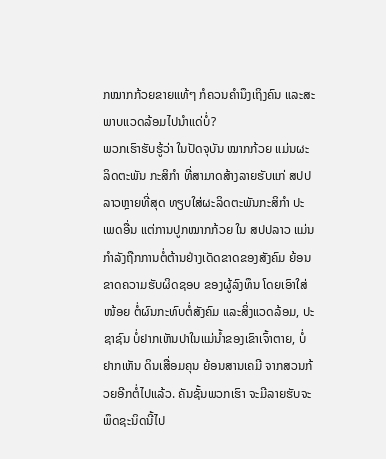ກໝາກກ້ວຍຂາຍແທ້ໆ ກໍຄວນຄຳນຶງເຖິງຄົນ ແລະສະພາບແວດລ້ອມໄປນຳແດ່ບໍ່?
ພວກເຮົາຮັບຮູ້ວ່າ ໃນປັດຈຸບັນ ໝາກກ້ວຍ ແມ່ນຜະລິດຕະພັນ ກະສິກຳ ທີ່ສາມາດສ້າງລາຍຮັບແກ່ ສປປລາວຫຼາຍທີ່ສຸດ ທຽບໃສ່ຜະລິດຕະພັນກະສິກຳ ປະເພດອື່ນ ແຕ່ການປູກໝາກກ້ວຍ ໃນ ສປປລາວ ແມ່ນກຳລັງຖືກການຕໍ່ຕ້ານຢ່າງເດັດຂາດຂອງສັງຄົມ ຍ້ອນຂາດຄວາມຮັບຜິດຊອບ ຂອງຜູ້ລົງທຶນ ໂດຍເອົາໃສ່ໜ້ອຍ ຕໍ່ຜົນກະທົບຕໍ່ສັງຄົມ ແລະສິ່ງແວດລ້ອມ, ປະຊາຊົນ ບໍ່ຢາກເຫັນປາໃນແມ່ນ້ຳຂອງເຂົາເຈົ້າຕາຍ, ບໍ່ຢາກເຫັນ ດິນເສື່ອມຄຸນ ຍ້ອນສານເຄມີ ຈາກສວນກ້ວຍອີກຕໍ່ໄປແລ້ວ. ຄັນຊັ້ນພວກເຮົາ ຈະມີລາຍຮັບຈະພຶດຊະນິດນີ້ໄປ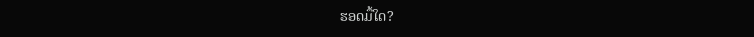ຮອດມື້ໃດ?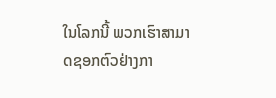ໃນໂລກນີ້ ພວກເຮົາສາມາດຊອກຕົວຢ່າງກາ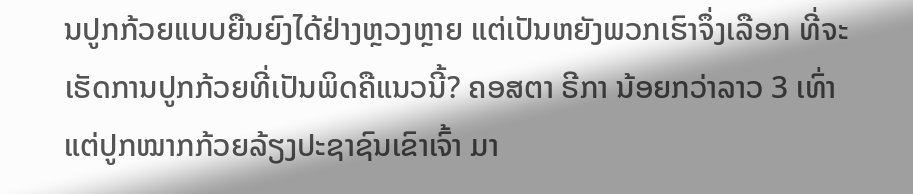ນປູກກ້ວຍແບບຍືນຍົງໄດ້ຢ່າງຫຼວງຫຼາຍ ແຕ່ເປັນຫຍັງພວກເຮົາຈຶ່ງເລືອກ ທີ່ຈະເຮັດການປູກກ້ວຍທີ່ເປັນພິດຄືແນວນີ້? ຄອສຕາ ຣີກາ ນ້ອຍກວ່າລາວ 3 ເທົ່າ ແຕ່ປູກໝາກກ້ວຍລ້ຽງປະຊາຊົນເຂົາເຈົ້າ ມາ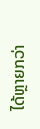ໄດ້ຫຼາຍກວ່າ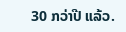30 ກວ່າປີ ແລ້ວ.